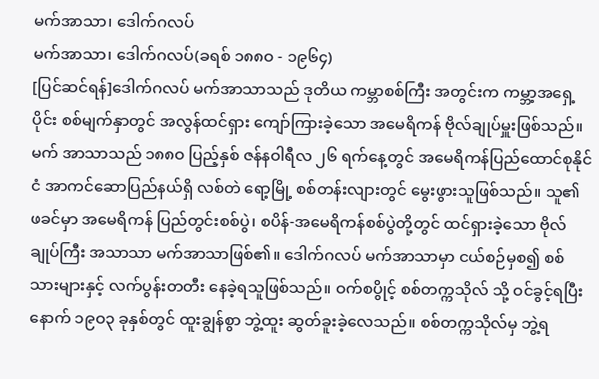မက်အာသာ၊ ဒေါက်ဂလပ်
မက်အာသာ၊ ဒေါက်ဂလပ်(ခရစ် ၁၈၈ဝ - ၁၉၆၄)
[ပြင်ဆင်ရန်]ဒေါက်ဂလပ် မက်အာသာသည် ဒုတိယ ကမ္ဘာစစ်ကြီး အတွင်းက ကမ္ဘာ့အရှေ့ပိုင်း စစ်မျက်နှာတွင် အလွန်ထင်ရှား ကျော်ကြားခဲ့သော အမေရိကန် ဗိုလ်ချုပ်မှူးဖြစ်သည်။ မက် အာသာသည် ၁၈၈ဝ ပြည့်နှစ် ဇန်နဝါရီလ ၂၆ ရက်နေ့တွင် အမေရိကန်ပြည်ထောင်စုနိုင်ငံ အာကင်ဆောပြည်နယ်ရှိ လစ်တဲ ရော့မြို့ စစ်တန်းလျားတွင် မွေးဖွားသူဖြစ်သည်။ သူ၏ ဖခင်မှာ အမေရိကန် ပြည်တွင်းစစ်ပွဲ၊ စပိန်-အမေရိကန်စစ်ပွဲတို့တွင် ထင်ရှားခဲ့သော ဗိုလ်ချုပ်ကြီး အသာသာ မက်အာသာဖြစ်၏။ ဒေါက်ဂလပ် မက်အာသာမှာ ငယ်စဉ်မှစ၍ စစ်သားများနှင့် လက်ပွန်းတတီး နေခဲ့ရသူဖြစ်သည်။ ဝက်စပွိုင့် စစ်တက္ကသိုလ် သို့ ဝင်ခွင့်ရပြီးနောက် ၁၉ဝ၃ ခုနှစ်တွင် ထူးချွန်စွာ ဘွဲ့ထူး ဆွတ်ခူးခဲ့လေသည်။ စစ်တက္ကသိုလ်မှ ဘွဲ့ရ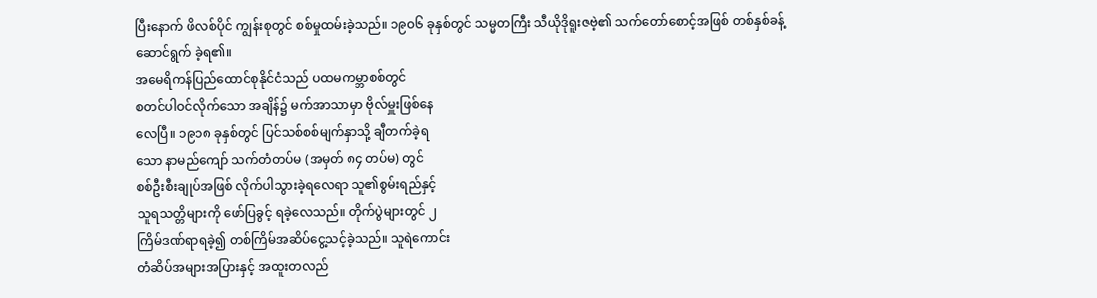ပြီးနောက် ဖိလစ်ပိုင် ကျွန်းစုတွင် စစ်မှုထမ်းခဲ့သည်။ ၁၉ဝ၆ ခုနှစ်တွင် သမ္မတကြီး သီယိုဒိုရူးဇဗဲ့၏ သက်တော်စောင့်အဖြစ် တစ်နှစ်ခန့်ဆောင်ရွက် ခဲ့ရ၏။
အမေရိကန်ပြည်ထောင်စုနိုင်ငံသည် ပထမကမ္ဘာစစ်တွင်
စတင်ပါဝင်လိုက်သော အချိန်၌ မက်အာသာမှာ ဗိုလ်မှူးဖြစ်နေ
လေပြီ။ ၁၉၁၈ ခုနှစ်တွင် ပြင်သစ်စစ်မျက်နှာသို့ ချီတက်ခဲ့ရ
သော နာမည်ကျော် သက်တံတပ်မ (အမှတ် ၈၄ တပ်မ) တွင်
စစ်ဦးစီးချုပ်အဖြစ် လိုက်ပါသွားခဲ့ရလေရာ သူ၏စွမ်းရည်နှင့်
သူရသတ္တိများကို ဖော်ပြခွင့် ရခဲ့လေသည်။ တိုက်ပွဲများတွင် ၂
ကြိမ်ဒဏ်ရာရခဲ့၍ တစ်ကြိမ်အဆိပ်ငွေ့သင့်ခဲ့သည်။ သူရဲကောင်း
တံဆိပ်အများအပြားနှင့် အထူးတလည်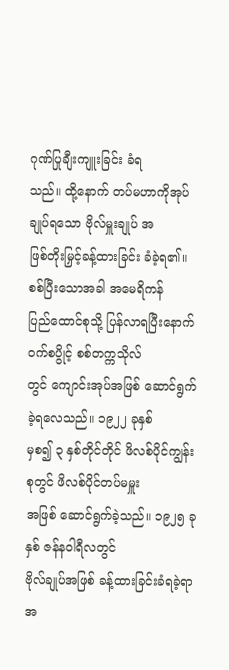ဂုဏ်ပြုချီးကျူးခြင်း ခံရ
သည်။ ထို့နောက် တပ်မဟာကိုအုပ်ချုပ်ရသော ဗိုလ်မှူးချုပ် အ
ဖြစ်တိုးမြှင့်ခန့်ထားခြင်း ခံခဲ့ရ၏။ စစ်ပြီးသောအခါ အမေရိကန်
ပြည်ထောင်စုသို့ ပြန်လာရပြီးနောက် ဝက်စပွိုင့် စစ်တက္ကသိုလ်
တွင် ကျောင်းအုပ်အဖြစ် ဆောင်ရွက်ခဲ့ရလေသည်။ ၁၉၂၂ ခုနှစ်
မှစ၍ ၃ နှစ်တိုင်တိုင် ဖိလစ်ပိုင်ကျွန်းစုတွင် ဖိလစ်ပိုင်တပ်မမှူး
အဖြစ် ဆောင်ရွက်ခဲ့သည်။ ၁၉၂၅ ခုနှစ် ဇန်နဝါရီလတွင်
ဗိုလ်ချုပ်အဖြစ် ခန့်ထားခြင်းခံရခဲ့ရာ အ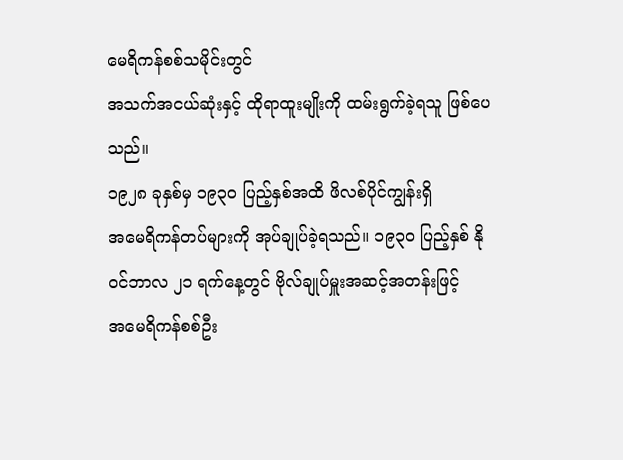မေရိကန်စစ်သမိုင်းတွင်
အသက်အငယ်ဆုံးနှင့် ထိုရာထူးမျိုးကို ထမ်းရွက်ခဲ့ရသူ ဖြစ်ပေ
သည်။
၁၉၂၈ ခုနှစ်မှ ၁၉၃ဝ ပြည့်နှစ်အထိ ဖိလစ်ပိုင်ကျွန်းရှိ
အမေရိကန်တပ်များကို အုပ်ချုပ်ခဲ့ရသည်။ ၁၉၃ဝ ပြည့်နှစ် နို
ဝင်ဘာလ ၂၁ ရက်နေ့တွင် ဗိုလ်ချုပ်မှူးအဆင့်အတန်းဖြင့်
အမေရိကန်စစ်ဦး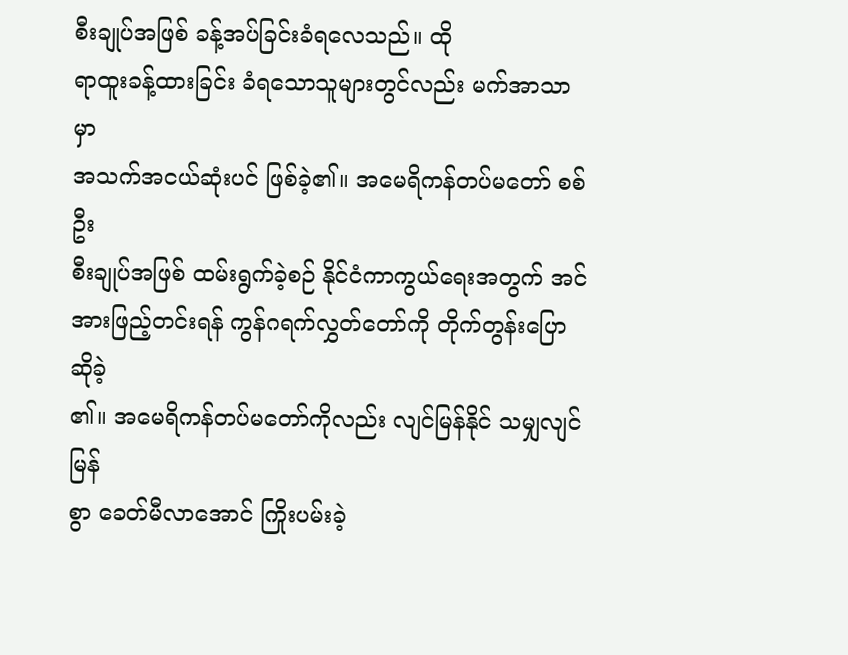စီးချုပ်အဖြစ် ခန့်အပ်ခြင်းခံရလေသည်။ ထို
ရာထူးခန့်ထားခြင်း ခံရသောသူများတွင်လည်း မက်အာသာမှာ
အသက်အငယ်ဆုံးပင် ဖြစ်ခဲ့၏။ အမေရိကန်တပ်မတော် စစ်ဦး
စီးချုပ်အဖြစ် ထမ်းရွက်ခဲ့စဉ် နိုင်ငံကာကွယ်ရေးအတွက် အင်
အားဖြည့်တင်းရန် ကွန်ဂရက်လွှတ်တော်ကို တိုက်တွန်းပြောဆိုခဲ့
၏။ အမေရိကန်တပ်မတော်ကိုလည်း လျင်မြန်နိုင် သမျှလျင်မြန်
စွာ ခေတ်မီလာအောင် ကြိုးပမ်းခဲ့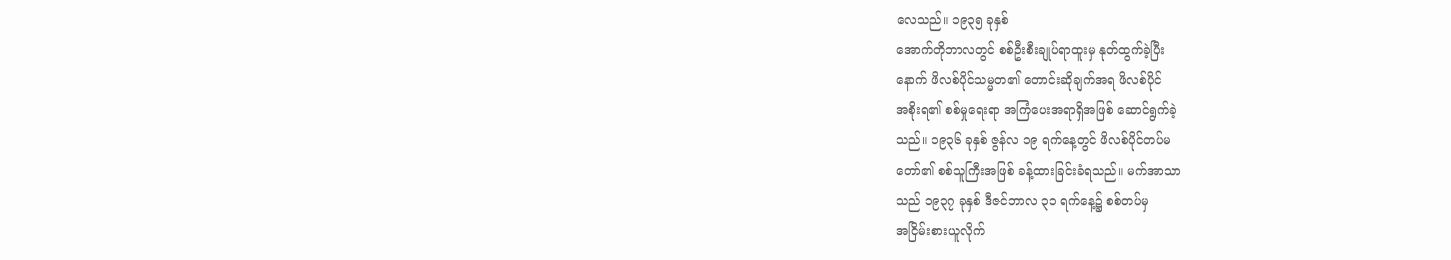လေသည်။ ၁၉၃၅ ခုနှစ်
အောက်တိုဘာလတွင် စစ်ဦးစီးချုပ်ရာထူးမှ နုတ်ထွက်ခဲ့ပြီး
နောက် ဖိလစ်ပိုင်သမ္မတ၏ တောင်းဆိုချက်အရ ဖိလစ်ပိုင်
အစိုးရ၏ စစ်မှုရေးရာ အကြံပေးအရာရှိအဖြစ် ဆောင်ရွက်ခဲ့
သည်။ ၁၉၃၆ ခုနှစ် ဇွန်လ ၁၉ ရက်နေ့တွင် ဖိလစ်ပိုင်တပ်မ
တော်၏ စစ်သူကြီးအဖြစ် ခန့်ထားခြင်းခံရသည်။ မက်အာသာ
သည် ၁၉၃၇ ခုနှစ် ဒီဇင်ဘာလ ၃၁ ရက်နေ့၌ စစ်တပ်မှ
အငြိမ်းစားယူလိုက်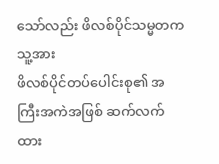သော်လည်း ဖိလစ်ပိုင်သမ္မတက သူ့အား
ဖိလစ်ပိုင်တပ်ပေါင်းစု၏ အကြီးအကဲအဖြစ် ဆက်လက်ထား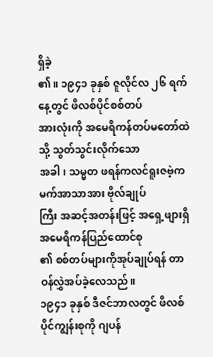ရှိခဲ့
၏။ ၁၉၄၁ ခုနှစ် ဇူလိုင်လ ၂၆ ရက်နေ့တွင် ဖိလစ်ပိုင်စစ်တပ်
အားလုံးကို အမေရိကန်တပ်မတော်ထဲသို့ သွတ်သွင်းလိုက်သော
အခါ၊ သမ္မတ ဖရန်ကလင်ရူးဇဗဲ့က မက်အာသာအား ဗိုလ်ချုပ်
ကြီး အဆင့်အတန်းဖြင့် အရှေ့ဖျားရှိ အမေရိကန်ပြည်ထောင်စု
၏ စစ်တပ်များကိုအုပ်ချုပ်ရန် တာဝန်လွှဲအပ်ခဲ့လေသည်။
၁၉၄၁ ခုနှစ် ဒီဇင်ဘာလတွင် ဖိလစ်ပိုင်ကျွန်းစုကို ဂျပန်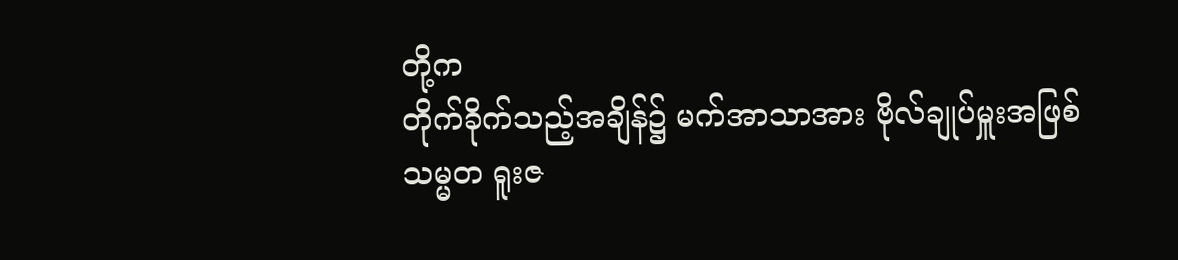တို့က
တိုက်ခိုက်သည့်အချိန်၌ မက်အာသာအား ဗိုလ်ချုပ်မှူးအဖြစ်
သမ္မတ ရူးဇ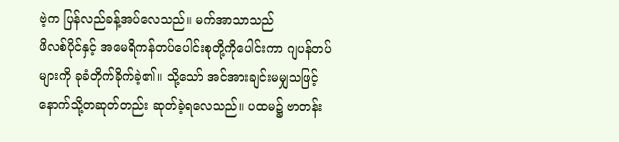ဗဲ့က ပြန်လည်ခန့်အပ်လေသည်။ မက်အာသာသည်
ဖိလစ်ပိုင်နှင့် အမေရိကန်တပ်ပေါင်းစုတို့ကိုပေါင်းကာ ဂျပန်တပ်
များကို ခုခံတိုက်ခိုက်ခဲ့၏။ သို့သော် အင်အားချင်းမမျှသဖြင့်
နောက်သို့တဆုတ်တည်း ဆုတ်ခဲ့ရလေသည်။ ပထမ၌ ဗာတန်း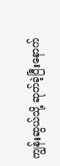ကျွန်းဆွယ်သို့ ဆုတ်ခဲ့ပြီးနောက်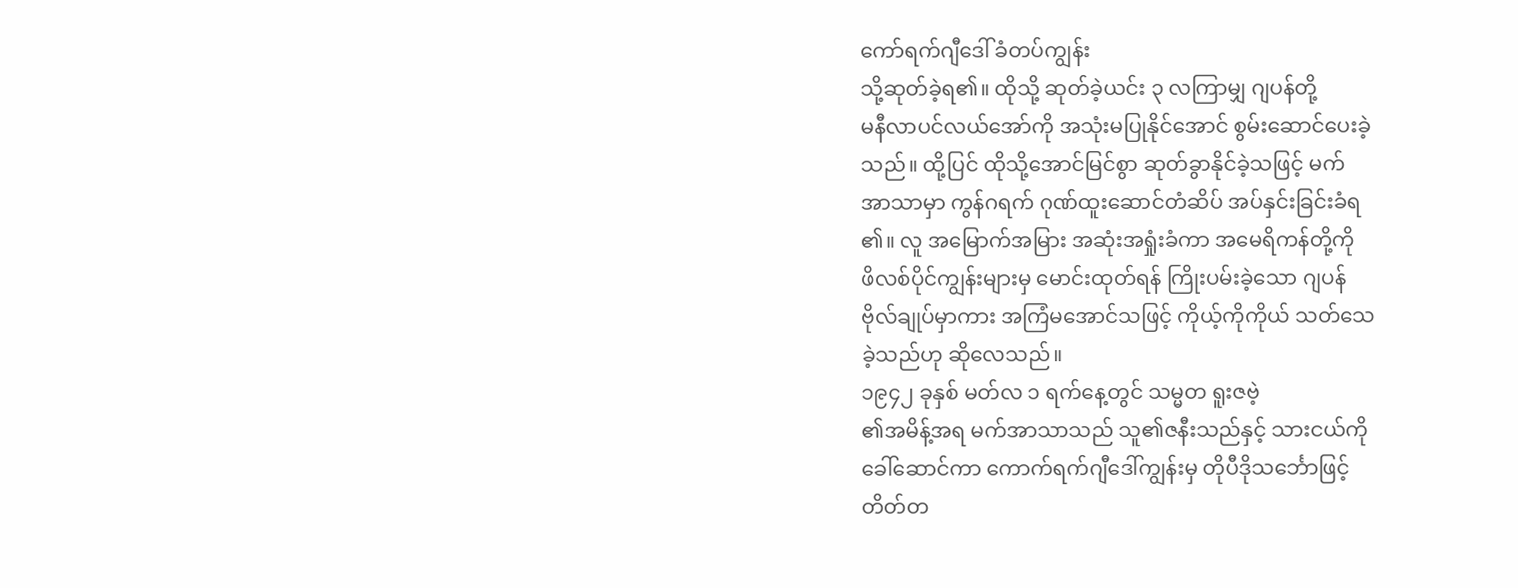ကော်ရက်ဂျီဒေါ် ခံတပ်ကျွန်း
သို့ဆုတ်ခဲ့ရ၏။ ထိုသို့ ဆုတ်ခဲ့ယင်း ၃ လကြာမျှ ဂျပန်တို့
မနီလာပင်လယ်အော်ကို အသုံးမပြုနိုင်အောင် စွမ်းဆောင်ပေးခဲ့
သည်။ ထို့ပြင် ထိုသို့အောင်မြင်စွာ ဆုတ်ခွာနိုင်ခဲ့သဖြင့် မက်
အာသာမှာ ကွန်ဂရက် ဂုဏ်ထူးဆောင်တံဆိပ် အပ်နှင်းခြင်းခံရ
၏။ လူ အမြောက်အမြား အဆုံးအရှုံးခံကာ အမေရိကန်တို့ကို
ဖိလစ်ပိုင်ကျွန်းများမှ မောင်းထုတ်ရန် ကြိုးပမ်းခဲ့သော ဂျပန်
ဗိုလ်ချုပ်မှာကား အကြံမအောင်သဖြင့် ကိုယ့်ကိုကိုယ် သတ်သေ
ခဲ့သည်ဟု ဆိုလေသည်။
၁၉၄၂ ခုနှစ် မတ်လ ၁ ရက်နေ့တွင် သမ္မတ ရူးဇဗဲ့
၏အမိန့်အရ မက်အာသာသည် သူ၏ဇနီးသည်နှင့် သားငယ်ကို
ခေါ်ဆောင်ကာ ကောက်ရက်ဂျီဒေါ်ကျွန်းမှ တိုပီဒိုသင်္ဘောဖြင့်
တိတ်တ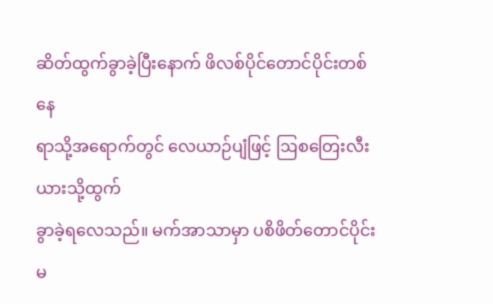ဆိတ်ထွက်ခွာခဲ့ပြီးနောက် ဖိလစ်ပိုင်တောင်ပိုင်းတစ်နေ
ရာသို့အရောက်တွင် လေယာဉ်ပျံဖြင့် ဩစတြေးလီးယားသို့ထွက်
ခွာခဲ့ရလေသည်။ မက်အာသာမှာ ပစိဖိတ်တောင်ပိုင်း မ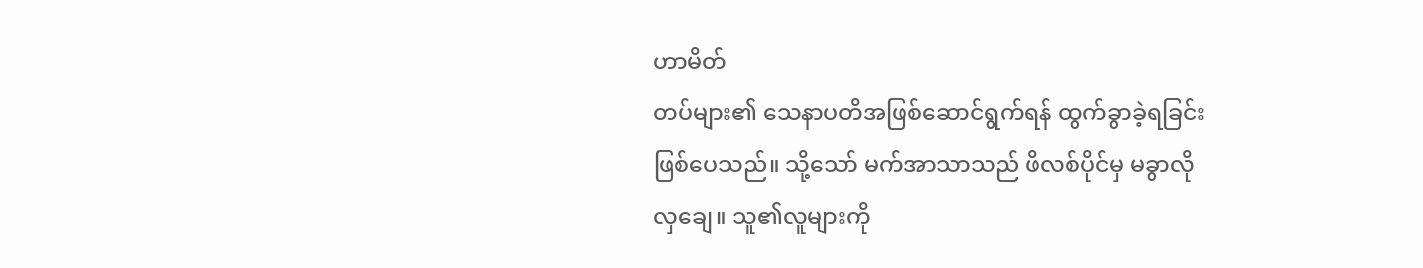ဟာမိတ်
တပ်များ၏ သေနာပတိအဖြစ်ဆောင်ရွက်ရန် ထွက်ခွာခဲ့ရခြင်း
ဖြစ်ပေသည်။ သို့သော် မက်အာသာသည် ဖိလစ်ပိုင်မှ မခွာလို
လှချေ။ သူ၏လူများကို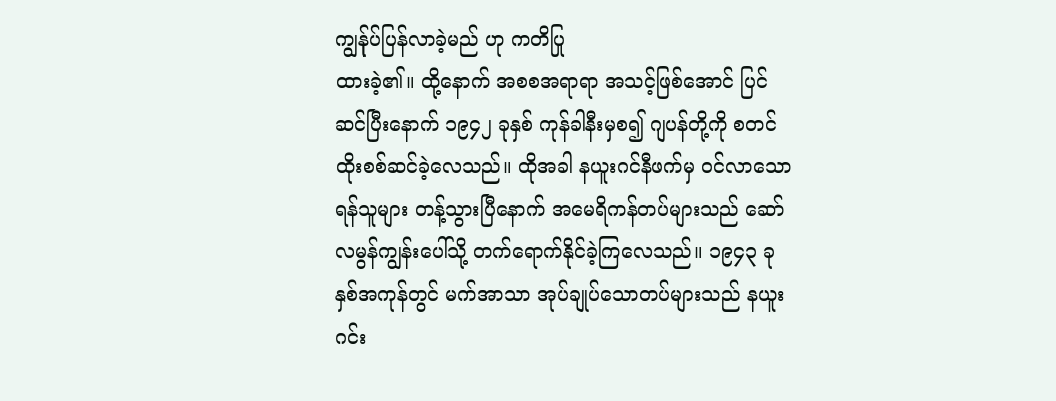ကျွန်ုပ်ပြန်လာခဲ့မည် ဟု ကတိပြု
ထားခဲ့၏။ ထို့နောက် အစစအရာရာ အသင့်ဖြစ်အောင် ပြင်
ဆင်ပြီးနောက် ၁၉၄၂ ခုနှစ် ကုန်ခါနီးမှစ၍ ဂျပန်တို့ကို စတင်
ထိုးစစ်ဆင်ခဲ့လေသည်။ ထိုအခါ နယူးဂင်နီဖက်မှ ဝင်လာသော
ရန်သူများ တန့်သွားပြီနောက် အမေရိကန်တပ်များသည် ဆော်
လမွန်ကျွန်းပေါ်သို့ တက်ရောက်နိုင်ခဲ့ကြလေသည်။ ၁၉၄၃ ခု
နှစ်အကုန်တွင် မက်အာသာ အုပ်ချုပ်သောတပ်များသည် နယူး
ဂင်း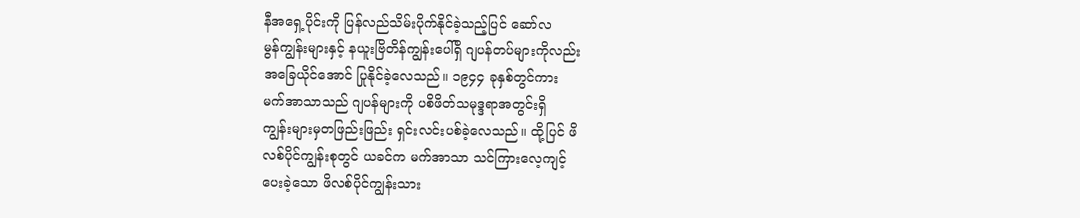နီအရှေ့ပိုင်းကို ပြန်လည်သိမ်းပိုက်နိုင်ခဲ့သည့်ပြင် ဆော်လ
မွန်ကျွန်းများနှင့် နယူးဗြိတိန်ကျွန်းပေါ်ရှိ ဂျပန်တပ်များကိုလည်း
အခြေယိုင်အောင် ပြုနိုင်ခဲ့လေသည်။ ၁၉၄၄ ခုနှစ်တွင်ကား
မက်အာသာသည် ဂျပန်များကို ပစိဖိတ်သမုဒ္ဒရာအတွင်းရှိ
ကျွန်းများမှတဖြည်းဖြည်း ရှင်းလင်းပစ်ခဲ့လေသည်။ ထို့ပြင် ဖိ
လစ်ပိုင်ကျွန်းစုတွင် ယခင်က မက်အာသာ သင်ကြားလေ့ကျင့်
ပေးခဲ့သော ဖိလစ်ပိုင်ကျွန်းသား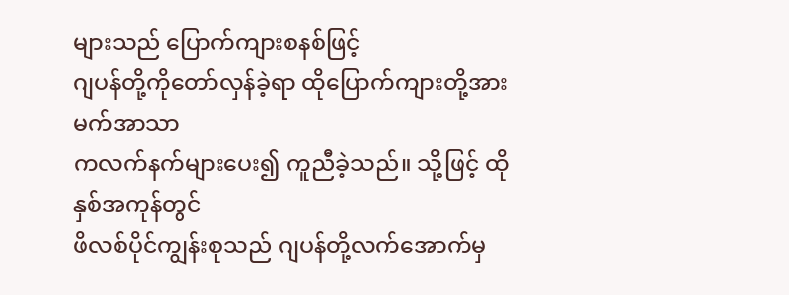များသည် ပြောက်ကျားစနစ်ဖြင့်
ဂျပန်တို့ကိုတော်လှန်ခဲ့ရာ ထိုပြောက်ကျားတို့အား မက်အာသာ
ကလက်နက်များပေး၍ ကူညီခဲ့သည်။ သို့ဖြင့် ထိုနှစ်အကုန်တွင်
ဖိလစ်ပိုင်ကျွန်းစုသည် ဂျပန်တို့လက်အောက်မှ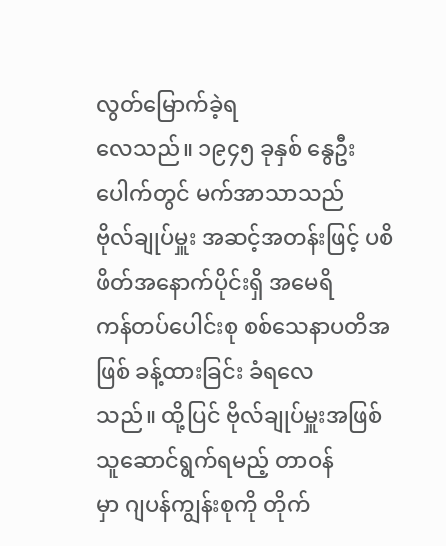လွတ်မြောက်ခဲ့ရ
လေသည်။ ၁၉၄၅ ခုနှစ် နွေဦးပေါက်တွင် မက်အာသာသည်
ဗိုလ်ချုပ်မှူး အဆင့်အတန်းဖြင့် ပစိဖိတ်အနောက်ပိုင်းရှိ အမေရိ
ကန်တပ်ပေါင်းစု စစ်သေနာပတိအဖြစ် ခန့်ထားခြင်း ခံရလေ
သည်။ ထို့ပြင် ဗိုလ်ချုပ်မှူးအဖြစ် သူဆောင်ရွက်ရမည့် တာဝန်
မှာ ဂျပန်ကျွန်းစုကို တိုက်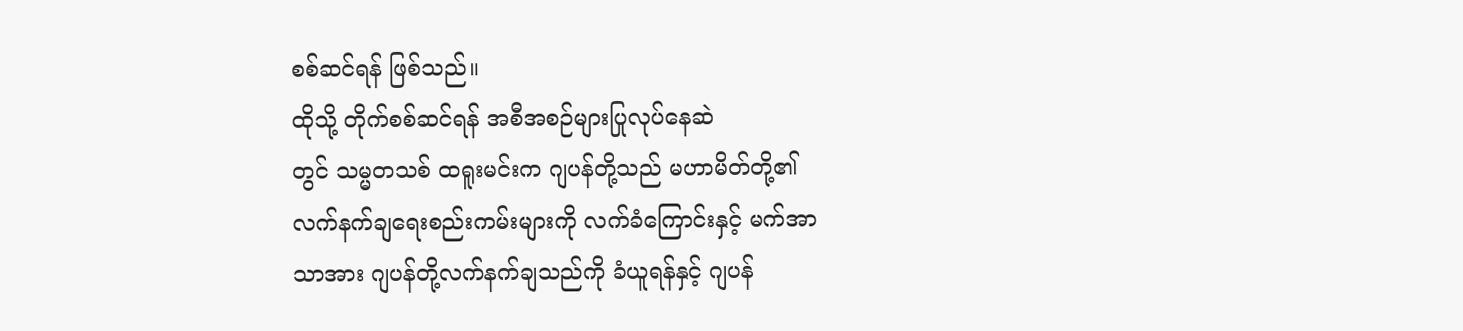စစ်ဆင်ရန် ဖြစ်သည်။
ထိုသို့ တိုက်စစ်ဆင်ရန် အစီအစဉ်များပြုလုပ်နေဆဲ
တွင် သမ္မတသစ် ထရူးမင်းက ဂျပန်တို့သည် မဟာမိတ်တို့၏
လက်နက်ချရေးစည်းကမ်းများကို လက်ခံကြောင်းနှင့် မက်အာ
သာအား ဂျပန်တို့လက်နက်ချသည်ကို ခံယူရန်နှင့် ဂျပန်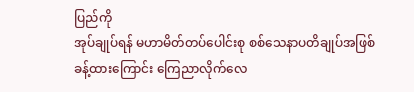ပြည်ကို
အုပ်ချုပ်ရန် မဟာမိတ်တပ်ပေါင်းစု စစ်သေနာပတိချုပ်အဖြစ်
ခန့်ထားကြောင်း ကြေညာလိုက်လေ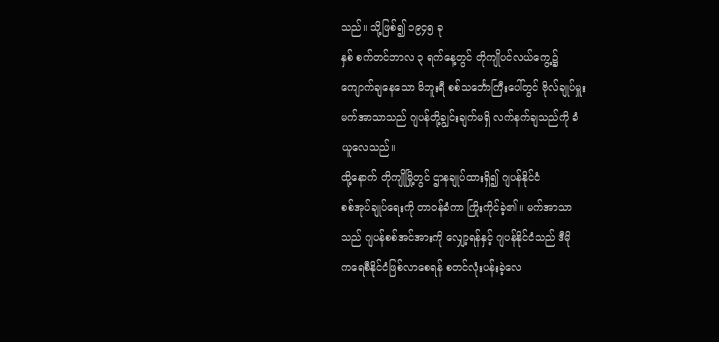သည်။ သို့ဖြစ်၍ ၁၉၄၅ ခု
နှစ် စက်တင်ဘာလ ၃ ရက်နေ့တွင် တိုကျိုပင်လယ်ကွေ့၌
ကျောက်ချနေသော မိဘူးရီ စစ်သင်္ဘောကြီးပေါ်တွင် ဗိုလ်ချုပ်မှူး
မက်အာသာသည် ဂျပန်တို့ချွင်းချက်မရှိ လက်နက်ချသည်ကို ခံ
ယူလေသည်။
ထို့နောက် တိုကျိုမြို့တွင် ဌာနချုပ်ထားရှိ၍ ဂျပန်နိုင်ငံ
စစ်အုပ်ချုပ်ရေးကို တာဝန်ခံကာ ကြိုးကိုင်ခဲ့၏။ မက်အာသာ
သည် ဂျပန်စစ်အင်အားကို လျှော့ရန်နှင့် ဂျပန်နိုင်ငံသည် ဒီမို
ကရေစီနိုင်ငံဖြစ်လာစေရန် စတင်လုံးပန်းခဲ့လေ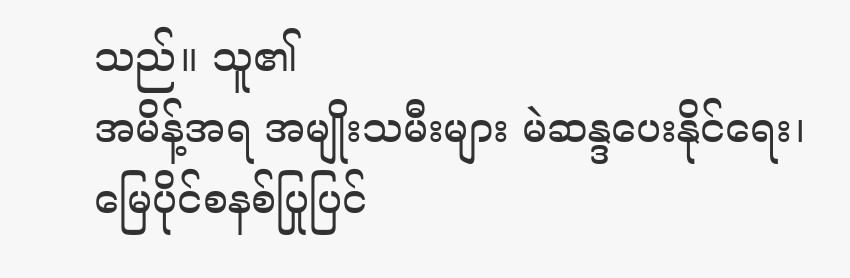သည်။ သူ၏
အမိန့်အရ အမျိုးသမီးများ မဲဆန္ဒပေးနိုင်ရေး၊ မြေပိုင်စနစ်ပြုပြင်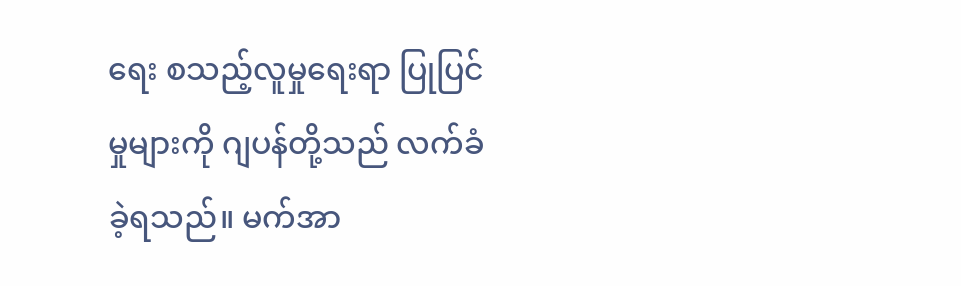ရေး စသည့်လူမှုရေးရာ ပြုပြင်မှုများကို ဂျပန်တို့သည် လက်ခံ
ခဲ့ရသည်။ မက်အာ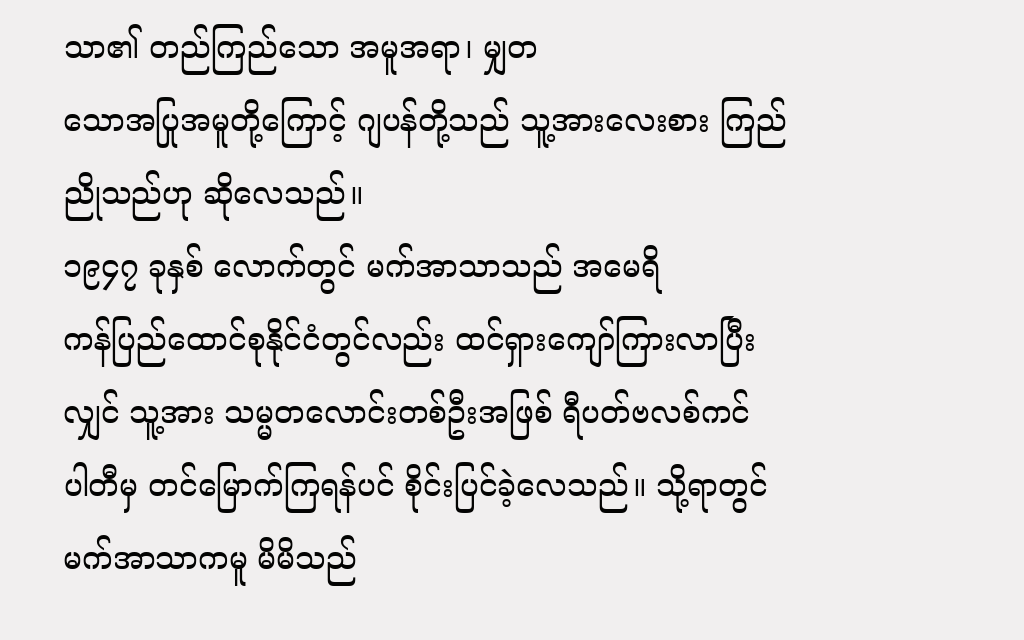သာ၏ တည်ကြည်သော အမူအရာ၊ မျှတ
သောအပြုအမူတို့ကြောင့် ဂျပန်တို့သည် သူ့အားလေးစား ကြည်
ညိုသည်ဟု ဆိုလေသည်။
၁၉၄၇ ခုနှစ် လောက်တွင် မက်အာသာသည် အမေရိ
ကန်ပြည်ထောင်စုနိုင်ငံတွင်လည်း ထင်ရှားကျော်ကြားလာပြီး
လျှင် သူ့အား သမ္မတလောင်းတစ်ဦးအဖြစ် ရီပတ်ဗလစ်ကင်
ပါတီမှ တင်မြောက်ကြရန်ပင် စိုင်းပြင်ခဲ့လေသည်။ သို့ရာတွင်
မက်အာသာကမူ မိမိသည်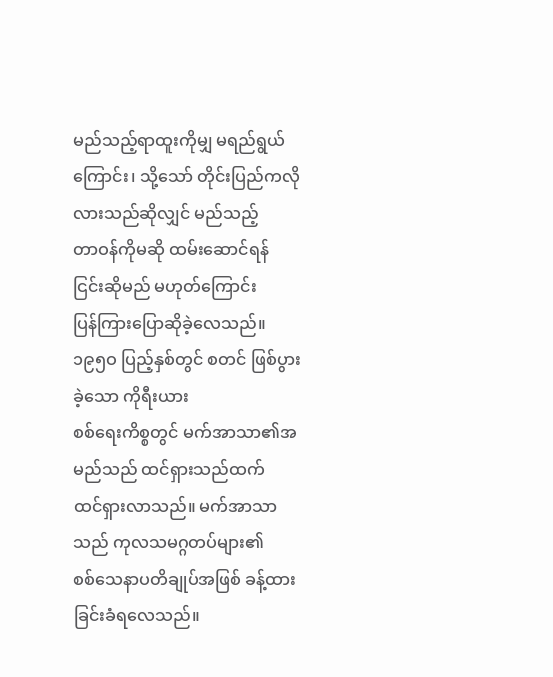မည်သည့်ရာထူးကိုမျှ မရည်ရွယ်
ကြောင်း၊ သို့သော် တိုင်းပြည်ကလိုလားသည်ဆိုလျှင် မည်သည့်
တာဝန်ကိုမဆို ထမ်းဆောင်ရန် ငြင်းဆိုမည် မဟုတ်ကြောင်း
ပြန်ကြားပြောဆိုခဲ့လေသည်။
၁၉၅ဝ ပြည့်နှစ်တွင် စတင် ဖြစ်ပွားခဲ့သော ကိုရီးယား
စစ်ရေးကိစ္စတွင် မက်အာသာ၏အမည်သည် ထင်ရှားသည်ထက်
ထင်ရှားလာသည်။ မက်အာသာသည် ကုလသမဂ္ဂတပ်များ၏
စစ်သေနာပတိချုပ်အဖြစ် ခန့်ထားခြင်းခံရလေသည်။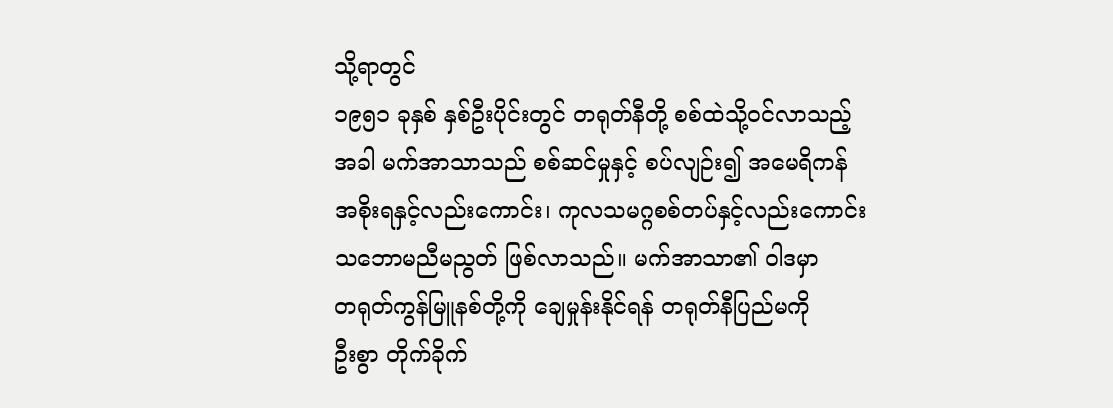သို့ရာတွင်
၁၉၅၁ ခုနှစ် နှစ်ဦးပိုင်းတွင် တရုတ်နီတို့ စစ်ထဲသို့ဝင်လာသည့်
အခါ မက်အာသာသည် စစ်ဆင်မှုနှင့် စပ်လျဉ်း၍ အမေရိကန်
အစိုးရနှင့်လည်းကောင်း၊ ကုလသမဂ္ဂစစ်တပ်နှင့်လည်းကောင်း
သဘောမညီမညွတ် ဖြစ်လာသည်။ မက်အာသာ၏ ဝါဒမှာ
တရုတ်ကွန်မြူနစ်တို့ကို ချေမှုန်းနိုင်ရန် တရုတ်နီပြည်မကို
ဦးစွာ တိုက်ခိုက်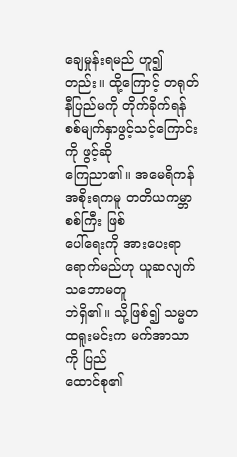ချေမှုန်းရမည် ဟူ၍တည်း။ ထို့ကြောင့် တရုတ်
နီပြည်မကို တိုက်ခိုက်ရန် စစ်မျက်နှာဖွင့်သင့်ကြောင်းကို ဖွင့်ဆို
ကြေညာ၏။ အမေရိကန်အစိုးရကမူ တတိယကမ္ဘာစစ်ကြီး ဖြစ်
ပေါ်ရေးကို အားပေးရာရောက်မည်ဟု ယူဆလျက် သဘောမတူ
ဘဲရှိ၏။ သို့ဖြစ်၍ သမ္မတထရူးမင်းက မက်အာသာကို ပြည်
ထောင်စု၏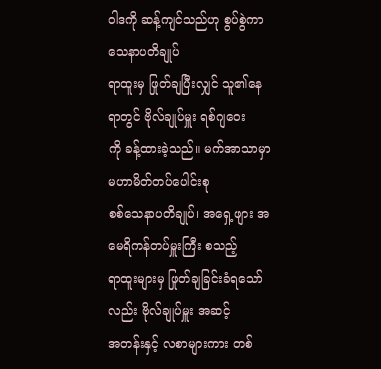ဝါဒကို ဆန့်ကျင်သည်ဟု စွပ်စွဲကာ သေနာပတိချုပ်
ရာထူးမှ ဖြုတ်ချပြီးလျှင် သူ၏နေရာတွင် ဗိုလ်ချုပ်မှူး ရစ်ဂျဝေး
ကို ခန့်ထားခဲ့သည်။ မက်အာသာမှာ မဟာမိတ်တပ်ပေါင်းစု
စစ်သေနာပတိချုပ်၊ အရှေ့ဖျား အမေရိကန်တပ်မှူးကြီး စသည့်
ရာထူးများမှ ဖြုတ်ချခြင်းခံရသော်လည်း ဗိုလ်ချုပ်မှူး အဆင့်
အတန်းနှင့် လစာများကား တစ်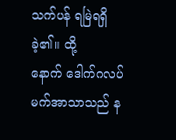သက်ပန် ရမြဲရရှိခဲ့၏။ ထို့
နောက် ဒေါက်ဂလပ် မက်အာသာသည် န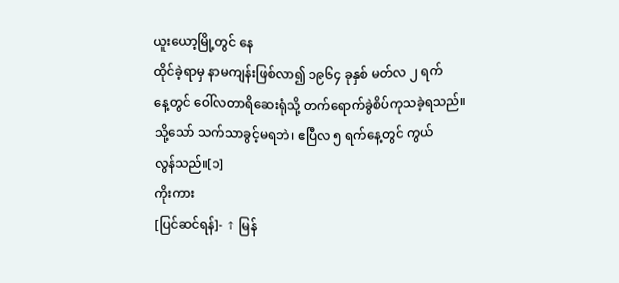ယူးယော့မြို့တွင် နေ
ထိုင်ခဲ့ရာမှ နာမကျန်းဖြစ်လာ၍ ၁၉၆၄ ခုနှစ် မတ်လ ၂ ရက်
နေ့တွင် ဝေါ်လတာရိဆေးရုံသို့ တက်ရောက်ခွဲစိပ်ကုသခဲ့ရသည်။
သို့သော် သက်သာခွင့်မရဘဲ၊ ဧပြီလ ၅ ရက်နေ့တွင် ကွယ်
လွန်သည်။[၁]
ကိုးကား
[ပြင်ဆင်ရန်]- ↑ မြန်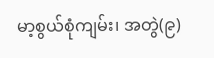မာ့စွယ်စုံကျမ်း၊ အတွဲ(၉)